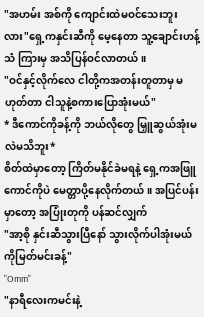"အဟမ်း အစ်ကို ကျောင်းထဲမဝင်သေးဘူးလား"ရှေ့ကနှင်းဆီကို မေ့နေတာ သူ့ချောင်းဟန့်သံ ကြားမှ အသိပြန်ဝင်လာတယ်။
"ဝင်နှင့်လိုက်လေ ငါတို့ကအတန်းတူတာမှ မဟုတ်တာ ငါသူနဲ့စကားပြောအုံးမယ်"
* ဒီကောင်ကိုခန့်ကို ဘယ်လိုတွေ မြှူဆွယ်အုံးမလဲမသိဘူး*
စိတ်ထဲမှာတော့ ကြိတ်မနိုင်ခဲမရနဲ့ ရှေ့ကအဖြူကောင်ကိုပဲ မေတ္တာပို့နေလိုက်တယ် ။ အပြင်ပန်းမှာတော့ အပြုံးတုကို ပန်ဆင်လျှက်
"အာ့စို နှင်းဆီသွားပြီနော် သွားလိုက်ပါအုံးမယ် ကိုမြတ်မင်းခန့်"
"Omm"
"နာရီလေးကမင်းနဲ့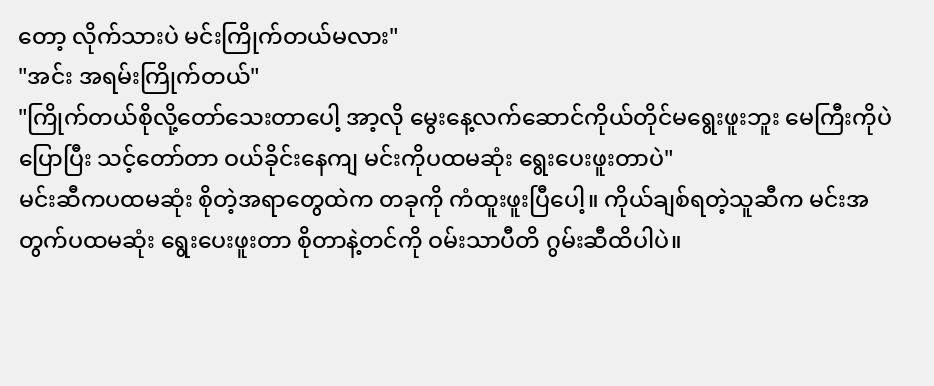တော့ လိုက်သားပဲ မင်းကြိုက်တယ်မလား"
"အင်း အရမ်းကြိုက်တယ်"
"ကြိုက်တယ်စိုလို့တော်သေးတာပေါ့ အာ့လို မွေးနေ့လက်ဆောင်ကိုယ်တိုင်မရွေးဖူးဘူး မေကြီးကိုပဲပြောပြီး သင့်တော်တာ ဝယ်ခိုင်းနေကျ မင်းကိုပထမဆုံး ရွေးပေးဖူးတာပဲ"
မင်းဆီကပထမဆုံး စိုတဲ့အရာတွေထဲက တခုကို ကံထူးဖူးပြီပေါ့။ ကိုယ်ချစ်ရတဲ့သူဆီက မင်းအတွက်ပထမဆုံး ရွေးပေးဖူးတာ စိုတာနဲ့တင်ကို ဝမ်းသာပီတိ ဂွမ်းဆီထိပါပဲ။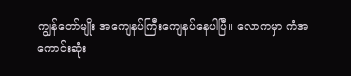ကျွန်တော်မျိုး အကျေနပ်ကြီးကျေနပ်နေပါပြီ။ လောကမှာ ကံအကောင်းဆုံး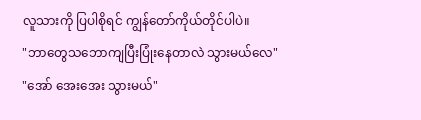လူသားကို ပြပါစိုရင် ကျွန်တော်ကိုယ်တိုင်ပါပဲ။
"ဘာတွေသဘောကျပြီးပြုံးနေတာလဲ သွားမယ်လေ"
"အော် အေးအေး သွားမယ်"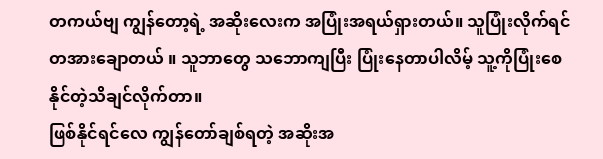တကယ်ဗျ ကျွန်တော့ရဲ့ အဆိုးလေးက အပြုံးအရယ်ရှားတယ်။ သူပြုံးလိုက်ရင်တအားချောတယ် ။ သူဘာတွေ သဘောကျပြီး ပြုံးနေတာပါလိမ့် သူ့ကိုပြုံးစေနိုင်တဲ့သိချင်လိုက်တာ။
ဖြစ်နိုင်ရင်လေ ကျွန်တော်ချစ်ရတဲ့ အဆိုးအ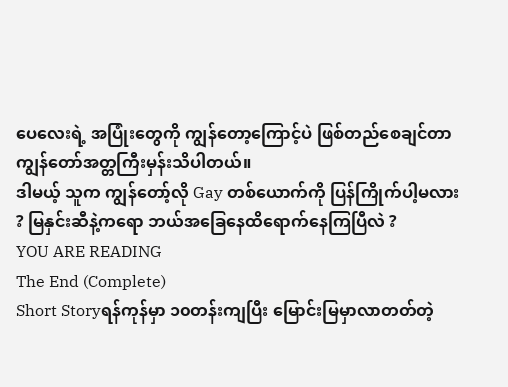ပေလေးရဲ့ အပြုံးတွေကို ကျွန်တော့ကြောင့်ပဲ ဖြစ်တည်စေချင်တာ ကျွန်တော်အတ္တကြီးမှန်းသိပါတယ်။
ဒါမယ့် သူက ကျွန်တော့်လို Gay တစ်ယောက်ကို ပြန်ကြိုက်ပါ့မလား ? မြနှင်းဆီနဲ့ကရော ဘယ်အခြေနေထိရောက်နေကြပြီလဲ ?
YOU ARE READING
The End (Complete)
Short Storyရန်ကုန်မှာ ၁၀တန်းကျပြီး မြောင်းမြမှာလာတတ်တဲ့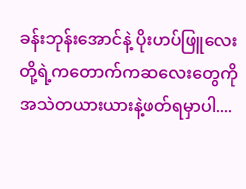ခန်းဘုန်းအောင်နဲ့ ပိုးဟပ်ဖြူလေးတို့ရဲ့ကတောက်ကဆလေးတွေကိုအသဲတယားယားနဲ့ဖတ်ရမှာပါ....